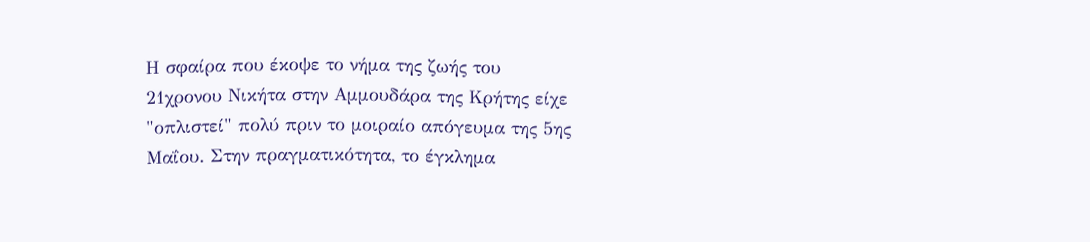Η σφαίρα που έκοψε το νήμα της ζωής του 21χρονου Νικήτα στην Αμμουδάρα της Κρήτης είχε "οπλιστεί" πολύ πριν το μοιραίο απόγευμα της 5ης Μαΐου. Στην πραγματικότητα, το έγκλημα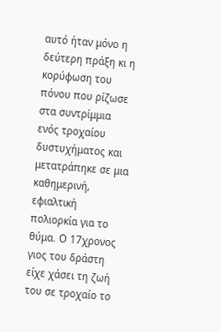αυτό ήταν μόνο η δεύτερη πράξη κι η κορύφωση του πόνου που ρίζωσε στα συντρίμμια ενός τροχαίου δυστυχήματος και μετατράπηκε σε μια καθημερινή, εφιαλτική πολιορκία για το θύμα. Ο 17χρονος γιος του δράστη είχε χάσει τη ζωή του σε τροχαίο το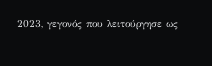2023, γεγονός που λειτούργησε ως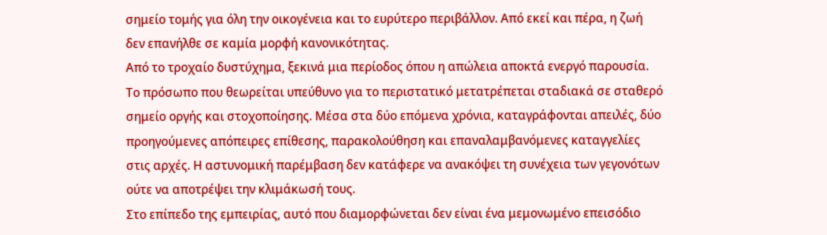σημείο τομής για όλη την οικογένεια και το ευρύτερο περιβάλλον. Από εκεί και πέρα, η ζωή δεν επανήλθε σε καμία μορφή κανονικότητας.
Από το τροχαίο δυστύχημα, ξεκινά μια περίοδος όπου η απώλεια αποκτά ενεργό παρουσία. Το πρόσωπο που θεωρείται υπεύθυνο για το περιστατικό μετατρέπεται σταδιακά σε σταθερό σημείο οργής και στοχοποίησης. Μέσα στα δύο επόμενα χρόνια, καταγράφονται απειλές, δύο προηγούμενες απόπειρες επίθεσης, παρακολούθηση και επαναλαμβανόμενες καταγγελίες στις αρχές. Η αστυνομική παρέμβαση δεν κατάφερε να ανακόψει τη συνέχεια των γεγονότων ούτε να αποτρέψει την κλιμάκωσή τους.
Στο επίπεδο της εμπειρίας, αυτό που διαμορφώνεται δεν είναι ένα μεμονωμένο επεισόδιο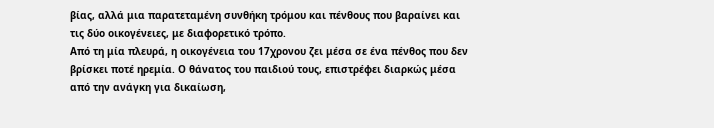βίας, αλλά μια παρατεταμένη συνθήκη τρόμου και πένθους που βαραίνει και τις δύο οικογένειες, με διαφορετικό τρόπο.
Από τη μία πλευρά, η οικογένεια του 17χρονου ζει μέσα σε ένα πένθος που δεν βρίσκει ποτέ ηρεμία. Ο θάνατος του παιδιού τους, επιστρέφει διαρκώς μέσα από την ανάγκη για δικαίωση,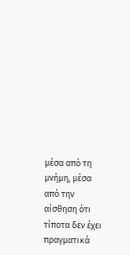μέσα από τη μνήμη, μέσα από την αίσθηση ότι τίποτα δεν έχει πραγματικά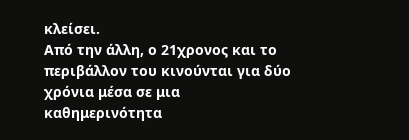κλείσει.
Από την άλλη, ο 21χρονος και το περιβάλλον του κινούνται για δύο χρόνια μέσα σε μια καθημερινότητα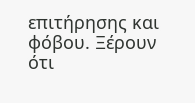επιτήρησης και φόβου. Ξέρουν ότι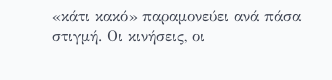«κάτι κακό» παραμονεύει ανά πάσα στιγμή. Οι κινήσεις, οι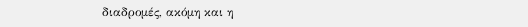διαδρομές, ακόμη και η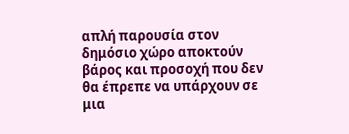απλή παρουσία στον δημόσιο χώρο αποκτούν βάρος και προσοχή που δεν θα έπρεπε να υπάρχουν σε μια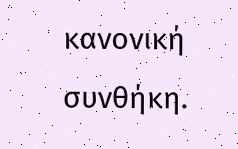κανονική συνθήκη.